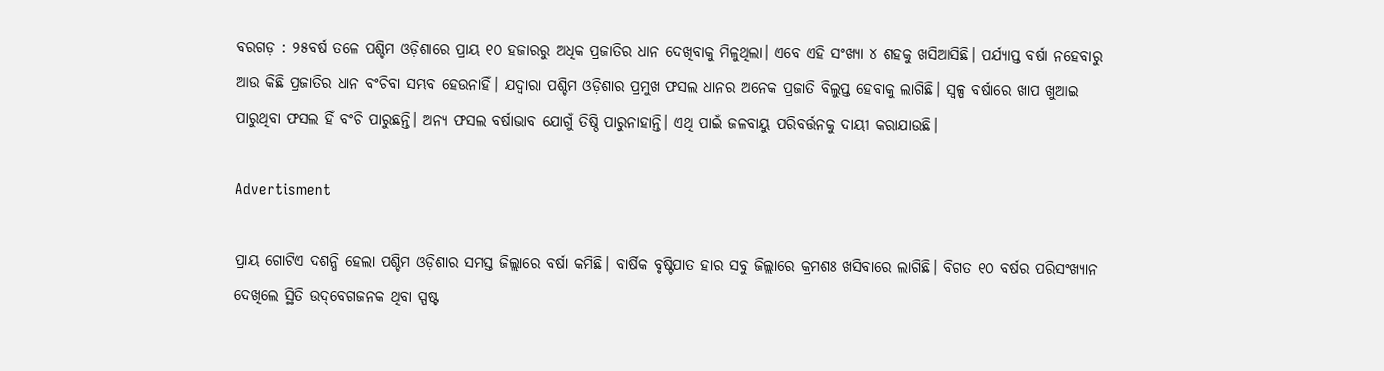ବରଗଡ଼ : ୨୫ବର୍ଷ ତଳେ ପଶ୍ଚିମ ଓଡ଼ିଶାରେ ପ୍ରାୟ ୧୦ ହଜାରରୁ ଅଧିକ ପ୍ରଜାତିର ଧାନ ଦେଖିବାକୁ ମିଳୁଥିଲା। ଏବେ ଏହି ସଂଖ୍ୟା ୪ ଶହକୁ ଖସିଆସିଛି। ପର୍ଯ୍ୟାପ୍ତ ବର୍ଷା ନହେବାରୁ ଆଉ କିଛି ପ୍ରଜାତିର ଧାନ ବଂଚିବା ସମ୍ଭବ ହେଉନାହିଁ। ଯଦ୍ୱାରା ପଶ୍ଚିମ ଓଡ଼ିଶାର ପ୍ରମୁଖ ଫସଲ ଧାନର ଅନେକ ପ୍ରଜାତି ବିଲୁପ୍ତ ହେବାକୁ ଲାଗିଛି। ସ୍ୱଳ୍ପ ବର୍ଷାରେ ଖାପ ଖୁଆଇ ପାରୁଥିବା ଫସଲ ହିଁ ବଂଚି ପାରୁଛନ୍ତି। ଅନ୍ୟ ଫସଲ ବର୍ଷାଭାବ ଯୋଗୁଁ ତିଷ୍ଠି ପାରୁନାହାନ୍ତି। ଏଥି ପାଇଁ ଜଳବାୟୁ ପରିବର୍ତ୍ତନକୁ ଦାୟୀ କରାଯାଉଛି।

Advertisment

ପ୍ରାୟ ଗୋଟିଏ ଦଶନ୍ଧି ହେଲା ପଶ୍ଚିମ ଓଡ଼ିଶାର ସମସ୍ତ ଜିଲ୍ଲାରେ ବର୍ଷା କମିଛି। ବାର୍ଷିକ ବୃଷ୍ଟିପାତ ହାର ସବୁ ଜିଲ୍ଲାରେ କ୍ରମଶଃ ଖସିବାରେ ଲାଗିଛି। ବିଗତ ୧୦ ବର୍ଷର ପରିସଂଖ୍ୟାନ ଦେଖିଲେ ସ୍ଥିତି ଉଦ୍‌ବେଗଜନକ ଥିବା ସ୍ପଷ୍ଟ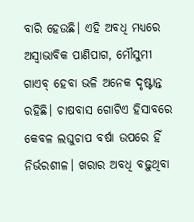ବାରି ହେଉଛି। ଏହି ଅବଧି ମଧ୍ୟରେ ଅସ୍ୱାଭାବିକ ପାଣିପାଗ, ମୌସୁମୀ ଗାଏବ୍‌ ହେବା ଭଳି ଅନେକ ଦୃଷ୍ଟାନ୍ତ ରହିଛି। ଚାଷବାସ ଗୋଟିଏ ହିସାବରେ କେବଳ ଲଘୁଚାପ ବର୍ଷା ଉପରେ ହିଁ ନିର୍ଭରଶୀଳ। ଖରାର ଅବଧି ବଢ଼ୁଥିବା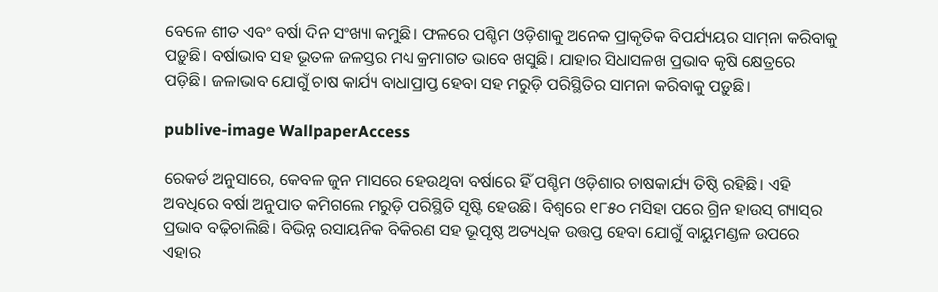ବେଳେ ଶୀତ ଏବଂ ବର୍ଷା ଦିନ ସଂଖ୍ୟା କମୁଛି। ଫଳରେ ପଶ୍ଚିମ ଓଡ଼ିଶାକୁ ଅନେକ ପ୍ରାକୃତିକ ବିପର୍ଯ୍ୟୟର ସାମ୍‌ନା କରିବାକୁ ପଡ଼ୁଛି। ବର୍ଷାଭାବ ସହ ଭୂତଳ ଜଳସ୍ତର ମଧ୍ୟ କ୍ରମାଗତ ଭାବେ ଖସୁଛି। ଯାହାର ସିଧାସଳଖ ପ୍ରଭାବ କୃଷି କ୍ଷେତ୍ରରେ ପଡ଼ିଛି। ଜଳାଭାବ ଯୋଗୁଁ ଚାଷ କାର୍ଯ୍ୟ ବାଧାପ୍ରାପ୍ତ ହେବା ସହ ମରୁଡ଼ି ପରିସ୍ଥିତିର ସାମନା କରିବାକୁ ପଡ଼ୁଛି।

publive-image WallpaperAccess

ରେକର୍ଡ ଅନୁସାରେ, କେବଳ ଜୁନ ମାସରେ ହେଉଥିବା ବର୍ଷାରେ ହିଁ ପଶ୍ଚିମ ଓଡ଼ିଶାର ଚାଷକାର୍ଯ୍ୟ ତିଷ୍ଠି ରହିଛି। ଏହି ଅବଧିରେ ବର୍ଷା ଅନୁପାତ କମିଗଲେ ମରୁଡ଼ି ପରିସ୍ଥିତି ସୃଷ୍ଟି ହେଉଛି। ବିଶ୍ୱରେ ୧୮୫୦ ମସିହା ପରେ ଗ୍ରିନ ହାଉସ୍‌ ଗ୍ୟାସ୍‌ର ପ୍ରଭାବ ବଢ଼ିଚାଲିଛି। ବିଭିନ୍ନ ରସାୟନିକ ବିକିରଣ ସହ ଭୂପୃଷ୍ଠ ଅତ୍ୟଧିକ ଉତ୍ତପ୍ତ ହେବା ଯୋଗୁଁ ବାୟୁମଣ୍ଡଳ ଉପରେ ଏହାର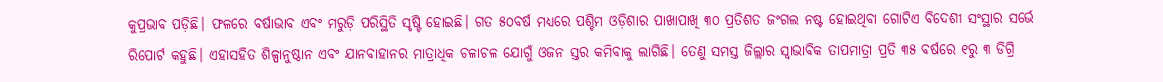କୁପ୍ରଭାବ ପଡ଼ିଛି। ଫଳରେ ବର୍ଷାଭାବ ଏବଂ ମରୁଡ଼ି ପରିସ୍ଥିତି ସୃଷ୍ଟି ହୋଇଛି। ଗତ ୫୦ବର୍ଷ ମଧ୍ୟରେ ପଶ୍ଚିମ ଓଡ଼ିଶାର ପାଖାପାଖି ୩୦ ପ୍ରତିଶତ ଜଂଗଲ ନଷ୍ଟ ହୋଇଥିବା ଗୋଟିଏ ବିଦେଶୀ ସଂସ୍ଥାର ସର୍ଭେ ରିପୋର୍ଟ କହୁଛି। ଏହାସହିତ ଶିଳ୍ପାନୁଷ୍ଠାନ ଏବଂ ଯାନବାହାନର ମାତ୍ରାଧିକ ଚଳାଚଳ ଯୋଗୁଁ ଓଜନ ସ୍ତର କମିବାକୁ ଲାଗିଛି। ତେଣୁ ସମସ୍ତ ଜିଲ୍ଲାର ସ୍ୱାଭାବିକ ତାପମାତ୍ରା ପ୍ରତି ୩୫ ବର୍ଷରେ ୧ରୁ ୩ ଡିଗ୍ରି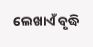ଲେଖାଏଁ ବୃଦ୍ଧି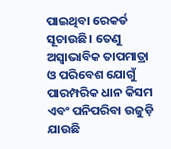ପାଇଥିବା ରେକର୍ଡ ସୂଚାଉଛି। ତେଣୁ ଅସ୍ବାଭାବିକ ତାପମାତ୍ରା ଓ ପରିବେଶ ଯୋଗୁଁ ପାରମ୍ପରିକ ଧାନ କିସମ ଏବଂ ପନିପରିବା ଉଜୁଡ଼ି ଯାଉଛି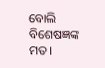ବୋଲି ବି‌ଶେଷଜ୍ଞଙ୍କ ମତ।